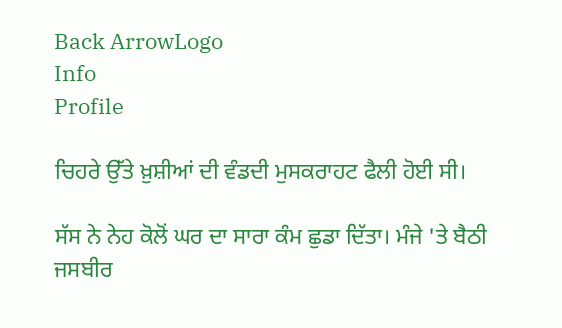Back ArrowLogo
Info
Profile

ਚਿਹਰੇ ਉੱਤੇ ਖ਼ੁਸ਼ੀਆਂ ਦੀ ਵੰਡਦੀ ਮੁਸਕਰਾਹਟ ਫੈਲੀ ਹੋਈ ਸੀ।

ਸੱਸ ਨੇ ਨੇਹ ਕੋਲੋਂ ਘਰ ਦਾ ਸਾਰਾ ਕੰਮ ਛੁਡਾ ਦਿੱਤਾ। ਮੰਜੇ 'ਤੇ ਬੈਠੀ ਜਸਬੀਰ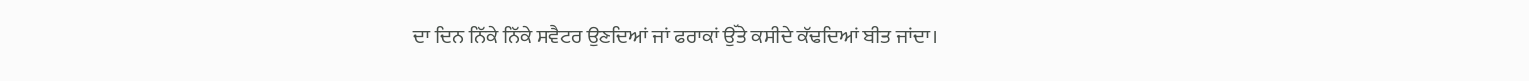ਦਾ ਦਿਨ ਨਿੱਕੇ ਨਿੱਕੇ ਸਵੈਟਰ ਉਣਦਿਆਂ ਜਾਂ ਫਰਾਕਾਂ ਉੱਤੇ ਕਸੀਦੇ ਕੱਢਦਿਆਂ ਬੀਤ ਜਾਂਦਾ।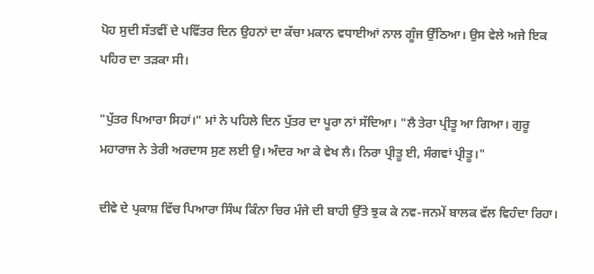ਪੋਹ ਸੁਦੀ ਸੱਤਵੀਂ ਦੇ ਪਵਿੱਤਰ ਦਿਨ ਉਹਨਾਂ ਦਾ ਕੱਚਾ ਮਕਾਨ ਵਧਾਈਆਂ ਨਾਲ ਗੂੰਜ ਉੱਠਿਆ। ਉਸ ਵੇਲੇ ਅਜੇ ਇਕ ਪਹਿਰ ਦਾ ਤੜਕਾ ਸੀ।

"ਪੁੱਤਰ ਪਿਆਰਾ ਸਿਹਾਂ।" ਮਾਂ ਨੇ ਪਹਿਲੇ ਦਿਨ ਪੁੱਤਰ ਦਾ ਪੂਰਾ ਨਾਂ ਸੱਦਿਆ। "ਲੈ ਤੇਰਾ ਪ੍ਰੀਤੂ ਆ ਗਿਆ। ਗੁਰੂ ਮਹਾਰਾਜ ਨੇ ਤੇਰੀ ਅਰਦਾਸ ਸੁਣ ਲਈ ਉ। ਅੰਦਰ ਆ ਕੇ ਵੇਖ ਲੈ। ਨਿਰਾ ਪ੍ਰੀਤੂ ਈ, ਸੰਗਵਾਂ ਪ੍ਰੀਤੂ।"

ਦੀਵੇ ਦੇ ਪ੍ਰਕਾਸ਼ ਵਿੱਚ ਪਿਆਰਾ ਸਿੰਘ ਕਿੰਨਾ ਚਿਰ ਮੰਜੇ ਦੀ ਬਾਹੀ ਉੱਤੇ ਝੁਕ ਕੇ ਨਵ-ਜਨਮੇਂ ਬਾਲਕ ਵੱਲ ਵਿਹੰਦਾ ਰਿਹਾ।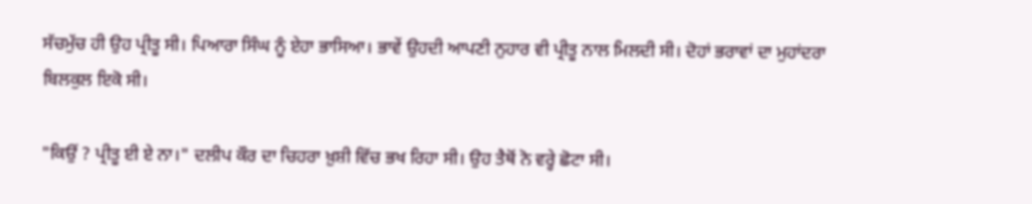ਸੱਚਮੁੱਚ ਹੀ ਉਹ ਪ੍ਰੀਤੂ ਸੀ। ਪਿਆਰਾ ਸਿੰਘ ਨੂੰ ਏਹਾ ਭਾਸਿਆ। ਭਾਵੇਂ ਉਹਦੀ ਆਪਣੀ ਨੁਹਾਰ ਵੀ ਪ੍ਰੀਤੂ ਨਾਲ ਮਿਲਦੀ ਸੀ। ਦੋਹਾਂ ਭਰਾਵਾਂ ਦਾ ਮੁਹਾਂਦਰਾ ਬਿਲਕੁਲ ਇਕੋ ਸੀ।

"ਕਿਉਂ ? ਪ੍ਰੀਤੂ ਈ ਏ ਨਾ।" ਦਲੀਪ ਕੌਰ ਦਾ ਚਿਹਰਾ ਖ਼ੁਸ਼ੀ ਵਿੱਚ ਭਖ ਰਿਹਾ ਸੀ। ਉਹ ਤੈਥੋਂ ਨੋ ਵਰ੍ਹੇ ਛੋਟਾ ਸੀ।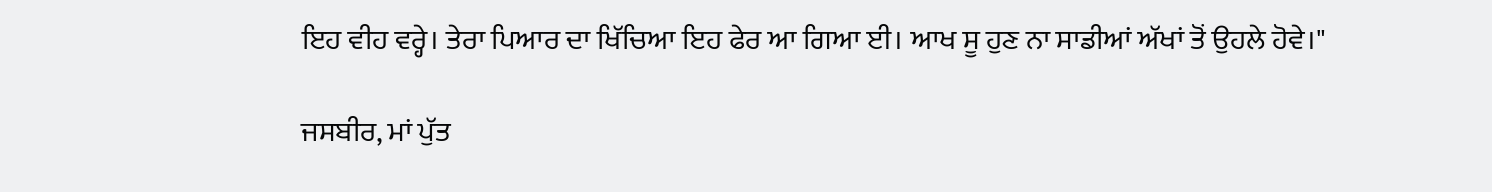ਇਹ ਵੀਹ ਵਰ੍ਹੇ। ਤੇਰਾ ਪਿਆਰ ਦਾ ਖਿੱਚਿਆ ਇਹ ਫੇਰ ਆ ਗਿਆ ਈ। ਆਖ ਸੂ ਹੁਣ ਨਾ ਸਾਡੀਆਂ ਅੱਖਾਂ ਤੋਂ ਉਹਲੇ ਹੋਵੇ।"

ਜਸਬੀਰ, ਮਾਂ ਪੁੱਤ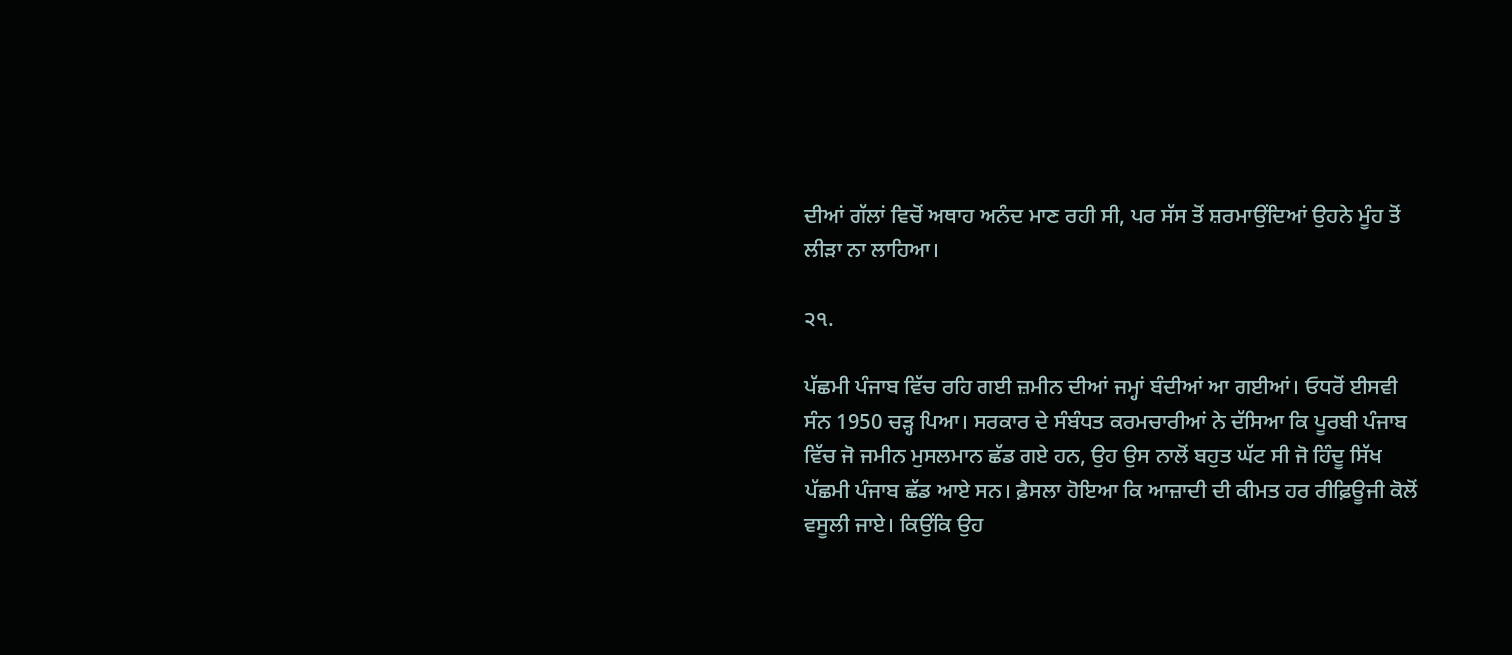ਦੀਆਂ ਗੱਲਾਂ ਵਿਚੋਂ ਅਥਾਹ ਅਨੰਦ ਮਾਣ ਰਹੀ ਸੀ, ਪਰ ਸੱਸ ਤੋਂ ਸ਼ਰਮਾਉਂਦਿਆਂ ਉਹਨੇ ਮੂੰਹ ਤੋਂ ਲੀੜਾ ਨਾ ਲਾਹਿਆ।

੨੧.

ਪੱਛਮੀ ਪੰਜਾਬ ਵਿੱਚ ਰਹਿ ਗਈ ਜ਼ਮੀਨ ਦੀਆਂ ਜਮ੍ਹਾਂ ਬੰਦੀਆਂ ਆ ਗਈਆਂ। ਓਧਰੋਂ ਈਸਵੀ ਸੰਨ 1950 ਚੜ੍ਹ ਪਿਆ। ਸਰਕਾਰ ਦੇ ਸੰਬੰਧਤ ਕਰਮਚਾਰੀਆਂ ਨੇ ਦੱਸਿਆ ਕਿ ਪੂਰਬੀ ਪੰਜਾਬ ਵਿੱਚ ਜੋ ਜਮੀਨ ਮੁਸਲਮਾਨ ਛੱਡ ਗਏ ਹਨ, ਉਹ ਉਸ ਨਾਲੋਂ ਬਹੁਤ ਘੱਟ ਸੀ ਜੋ ਹਿੰਦੂ ਸਿੱਖ ਪੱਛਮੀ ਪੰਜਾਬ ਛੱਡ ਆਏ ਸਨ। ਫ਼ੈਸਲਾ ਹੋਇਆ ਕਿ ਆਜ਼ਾਦੀ ਦੀ ਕੀਮਤ ਹਰ ਰੀਫ਼ਿਊਜੀ ਕੋਲੋਂ ਵਸੂਲੀ ਜਾਏ। ਕਿਉਂਕਿ ਉਹ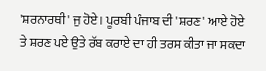'ਸ਼ਰਨਾਰਥੀ' ਜੁ ਹੋਏ। ਪੂਰਬੀ ਪੰਜਾਬ ਦੀ 'ਸ਼ਰਣ' ਆਏ ਹੋਏ ਤੇ ਸ਼ਰਣ ਪਏ ਉਤੇ ਰੱਬ ਕਰਾਏ ਦਾ ਹੀ ਤਰਸ ਕੀਤਾ ਜਾ ਸਕਦਾ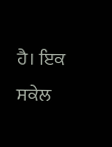ਹੈ। ਇਕ ਸਕੇਲ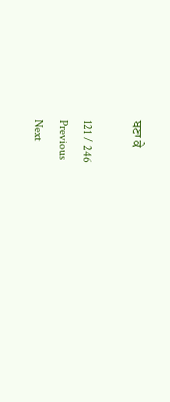ਬਣਾ ਕੇ

121 / 246
Previous
Next